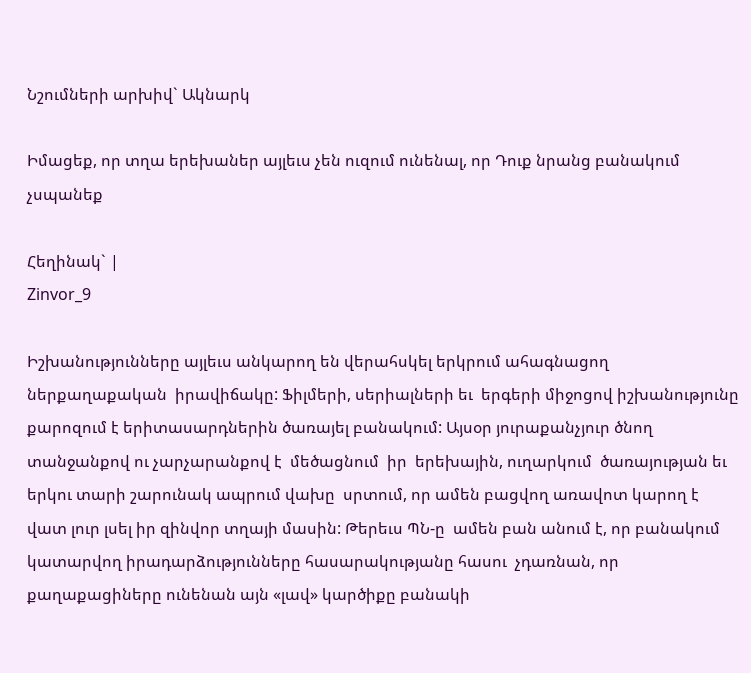Նշումների արխիվ` Ակնարկ

Իմացեք, որ տղա երեխաներ այլեւս չեն ուզում ունենալ, որ Դուք նրանց բանակում չսպանեք

Հեղինակ` |
Zinvor_9

Իշխանությունները այլեւս անկարող են վերահսկել երկրում ահագնացող ներքաղաքական  իրավիճակը: Ֆիլմերի, սերիալների եւ  երգերի միջոցով իշխանությունը քարոզում է երիտասարդներին ծառայել բանակում: Այսօր յուրաքանչյուր ծնող տանջանքով ու չարչարանքով է  մեծացնում  իր  երեխային, ուղարկում  ծառայության եւ երկու տարի շարունակ ապրում վախը  սրտում, որ ամեն բացվող առավոտ կարող է վատ լուր լսել իր զինվոր տղայի մասին: Թերեւս ՊՆ-ը  ամեն բան անում է, որ բանակում կատարվող իրադարձությունները հասարակությանը հասու  չդառնան, որ քաղաքացիները ունենան այն «լավ» կարծիքը բանակի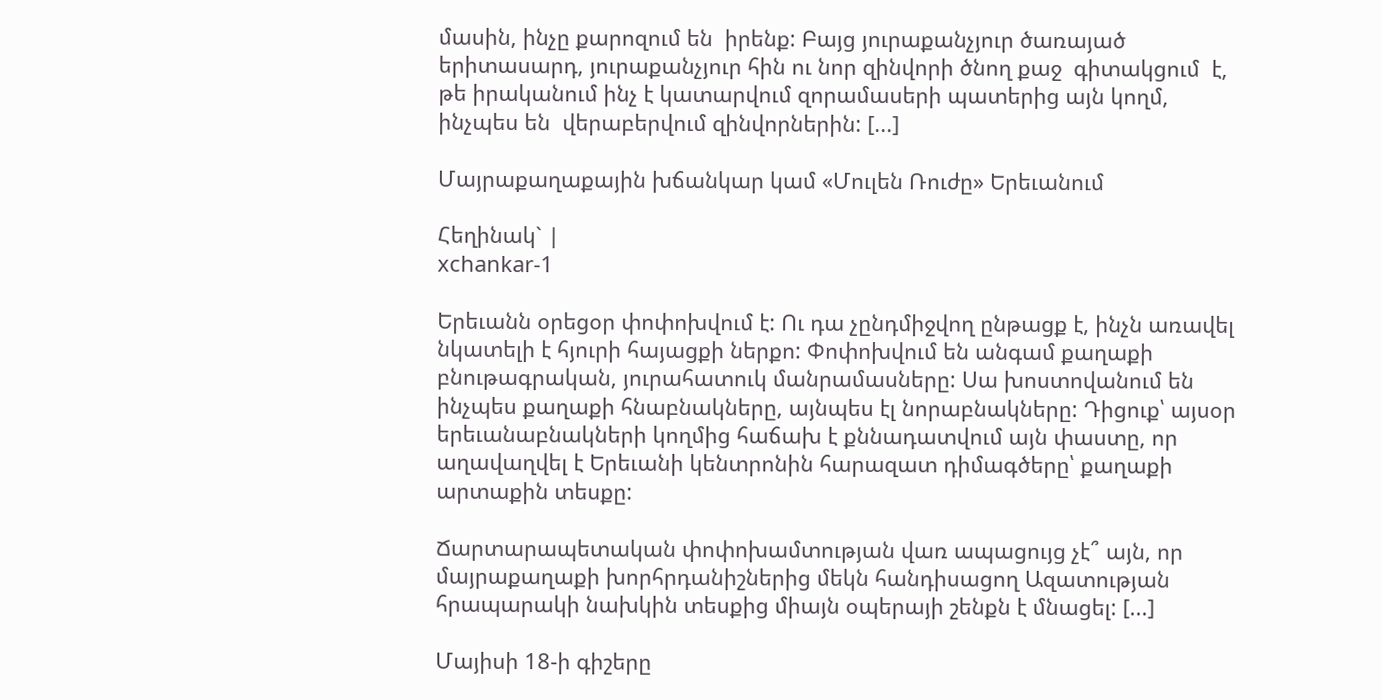մասին, ինչը քարոզում են  իրենք: Բայց յուրաքանչյուր ծառայած երիտասարդ, յուրաքանչյուր հին ու նոր զինվորի ծնող քաջ  գիտակցում  է, թե իրականում ինչ է կատարվում զորամասերի պատերից այն կողմ, ինչպես են  վերաբերվում զինվորներին: [...]

Մայրաքաղաքային խճանկար կամ «Մուլեն Ռուժը» Երեւանում

Հեղինակ` |
xchankar-1

Երեւանն օրեցօր փոփոխվում է: Ու դա չընդմիջվող ընթացք է, ինչն առավել նկատելի է հյուրի հայացքի ներքո: Փոփոխվում են անգամ քաղաքի բնութագրական, յուրահատուկ մանրամասները: Սա խոստովանում են ինչպես քաղաքի հնաբնակները, այնպես էլ նորաբնակները: Դիցուք՝ այսօր երեւանաբնակների կողմից հաճախ է քննադատվում այն փաստը, որ աղավաղվել է Երեւանի կենտրոնին հարազատ դիմագծերը՝ քաղաքի արտաքին տեսքը:

Ճարտարապետական փոփոխամտության վառ ապացույց չէ՞ այն, որ մայրաքաղաքի խորհրդանիշներից մեկն հանդիսացող Ազատության հրապարակի նախկին տեսքից միայն օպերայի շենքն է մնացել: [...]

Մայիսի 18-ի գիշերը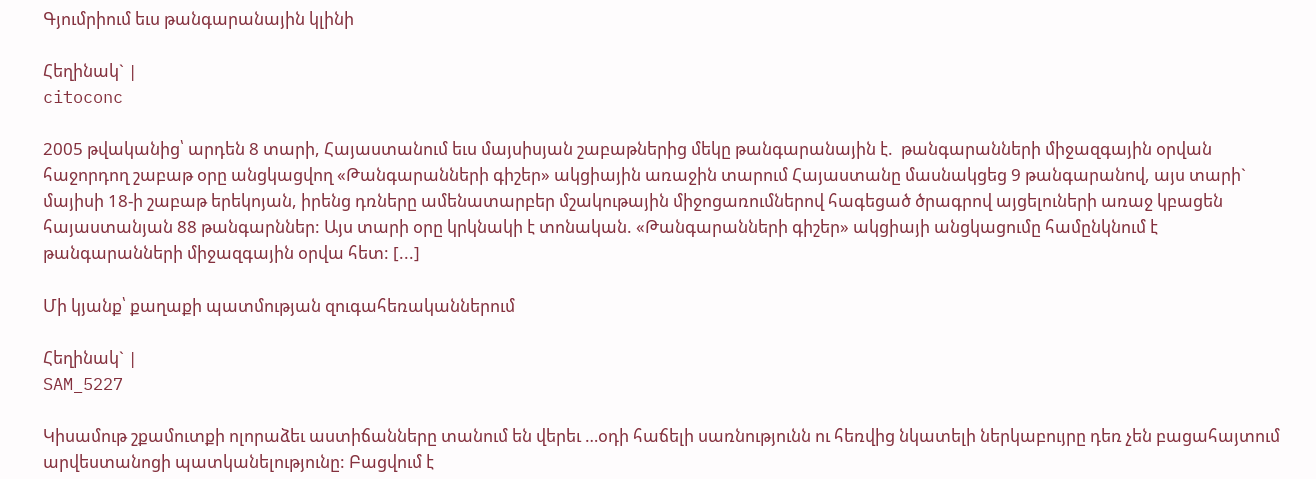Գյումրիում եւս թանգարանային կլինի

Հեղինակ` |
citoconc

2005 թվականից՝ արդեն 8 տարի, Հայաստանում եւս մայսիսյան շաբաթներից մեկը թանգարանային է.  թանգարանների միջազգային օրվան հաջորդող շաբաթ օրը անցկացվող «Թանգարանների գիշեր» ակցիային առաջին տարում Հայաստանը մասնակցեց 9 թանգարանով, այս տարի` մայիսի 18-ի շաբաթ երեկոյան, իրենց դռները ամենատարբեր մշակութային միջոցառումներով հագեցած ծրագրով այցելուների առաջ կբացեն հայաստանյան 88 թանգարններ: Այս տարի օրը կրկնակի է տոնական. «Թանգարանների գիշեր» ակցիայի անցկացումը համընկնում է թանգարանների միջազգային օրվա հետ: [...]

Մի կյանք՝ քաղաքի պատմության զուգահեռականներում

Հեղինակ` |
SAM_5227

Կիսամութ շքամուտքի ոլորաձեւ աստիճանները տանում են վերեւ …օդի հաճելի սառնությունն ու հեռվից նկատելի ներկաբույրը դեռ չեն բացահայտում արվեստանոցի պատկանելությունը: Բացվում է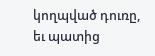կողպված դուռը, եւ պատից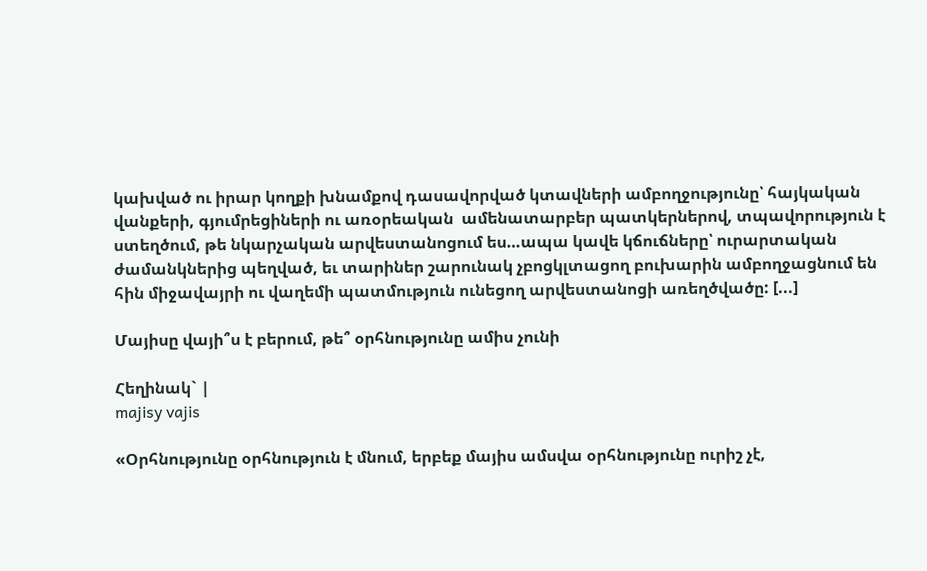կախված ու իրար կողքի խնամքով դասավորված կտավների ամբողջությունը՝ հայկական վանքերի, գյումրեցիների ու առօրեական  ամենատարբեր պատկերներով, տպավորություն է ստեղծում, թե նկարչական արվեստանոցում ես…ապա կավե կճուճները՝ ուրարտական ժամանկներից պեղված, եւ տարիներ շարունակ չբոցկլտացող բուխարին ամբողջացնում են հին միջավայրի ու վաղեմի պատմություն ունեցող արվեստանոցի առեղծվածը: [...]

Մայիսը վայի՞ս է բերում, թե՞ օրհնությունը ամիս չունի

Հեղինակ` |
majisy vajis

«Օրհնությունը օրհնություն է մնում, երբեք մայիս ամսվա օրհնությունը ուրիշ չէ,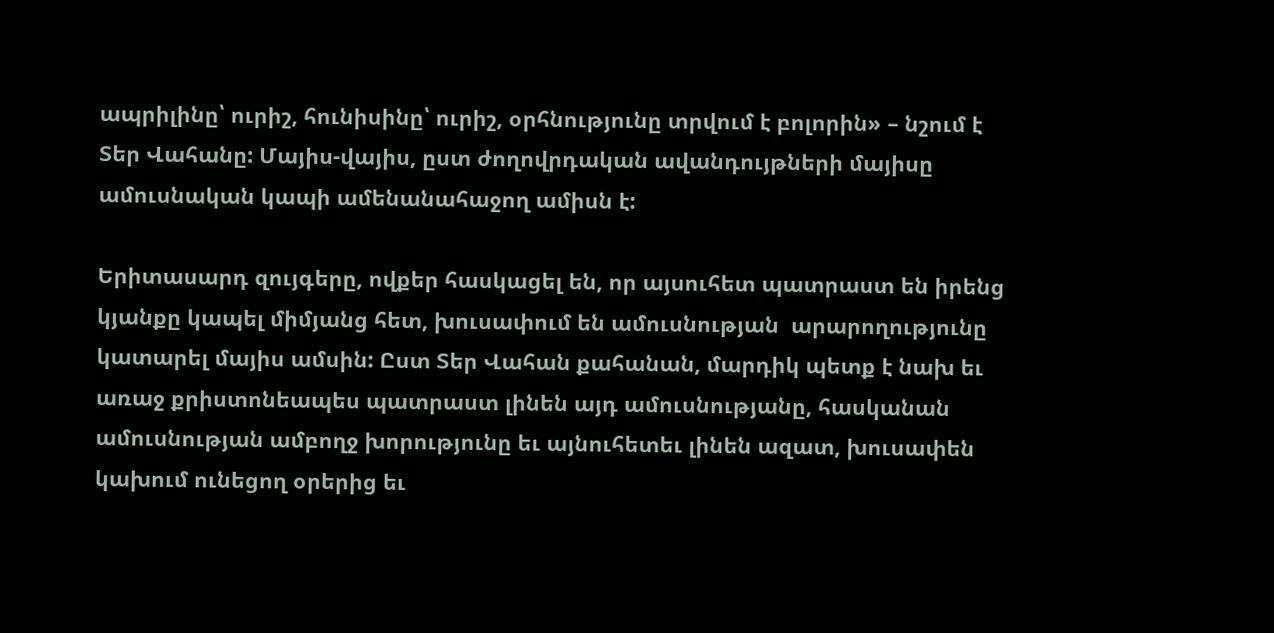ապրիլինը՝ ուրիշ, հունիսինը՝ ուրիշ, օրհնությունը տրվում է բոլորին» – նշում է Տեր Վահանը: Մայիս-վայիս, ըստ ժողովրդական ավանդույթների մայիսը ամուսնական կապի ամենանահաջող ամիսն է:

Երիտասարդ զույգերը, ովքեր հասկացել են, որ այսուհետ պատրաստ են իրենց կյանքը կապել միմյանց հետ, խուսափում են ամուսնության  արարողությունը կատարել մայիս ամսին: Ըստ Տեր Վահան քահանան, մարդիկ պետք է նախ եւ առաջ քրիստոնեապես պատրաստ լինեն այդ ամուսնությանը, հասկանան ամուսնության ամբողջ խորությունը եւ այնուհետեւ լինեն ազատ, խուսափեն կախում ունեցող օրերից եւ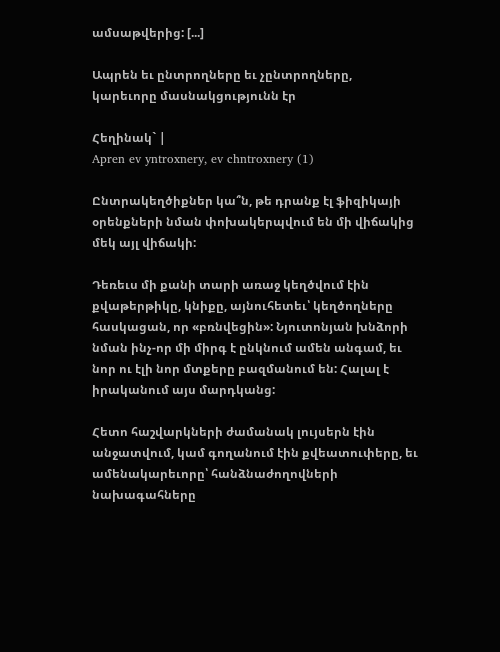ամսաթվերից: [...]

Ապրեն եւ ընտրողները եւ չընտրողները, կարեւորը մասնակցությունն էր

Հեղինակ` |
Apren ev yntroxnery, ev chntroxnery (1)

Ընտրակեղծիքներ կա՞ն, թե դրանք էլ ֆիզիկայի օրենքների նման փոխակերպվում են մի վիճակից մեկ այլ վիճակի:

Դեռեւս մի քանի տարի առաջ կեղծվում էին քվաթերթիկը, կնիքը, այնուհետեւ՝ կեղծողները հասկացան, որ «բռնվեցին»: Նյուտոնյան խնձորի նման ինչ-որ մի միրգ է ընկնում ամեն անգամ, եւ նոր ու էլի նոր մտքերը բազմանում են: Հալալ է իրականում այս մարդկանց:

Հետո հաշվարկների ժամանակ լույսերն էին անջատվում, կամ գողանում էին քվեատուփերը, եւ ամենակարեւորը՝ հանձնաժողովների նախագահները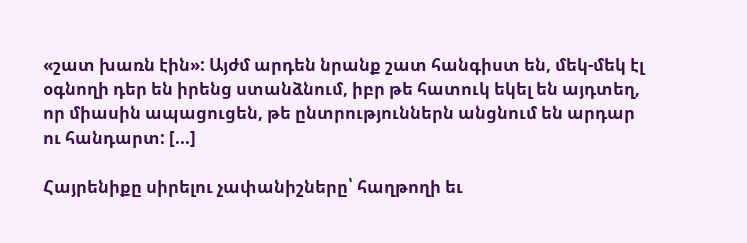«շատ խառն էին»: Այժմ արդեն նրանք շատ հանգիստ են, մեկ-մեկ էլ օգնողի դեր են իրենց ստանձնում, իբր թե հատուկ եկել են այդտեղ, որ միասին ապացուցեն, թե ընտրություններն անցնում են արդար ու հանդարտ: [...]

Հայրենիքը սիրելու չափանիշները՝ հաղթողի եւ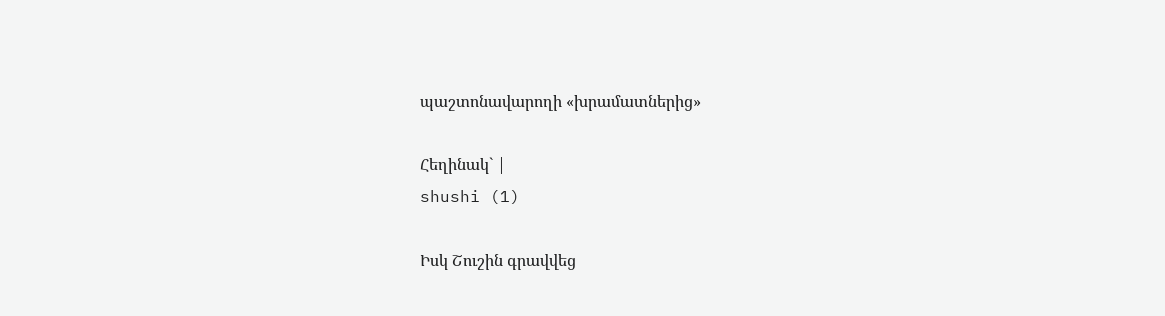պաշտոնավարողի «խրամատներից»

Հեղինակ` |
shushi (1)

Իսկ Շուշին գրավվեց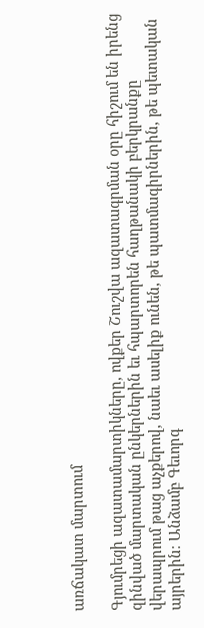առճակատ մարտում

Գյումրեցի ազատամարտիկները, ովքեր Շուշվա ազատագրման օրը հիշում են իրենց զինված մարտական ընկերներին եւ հպարտորեն հաղթանակի բերկրանքը վերապրում թաց աչքերով, նաեւ ասելիք ունեն, թե պատմագիրներին, թե պետական այրերին։ Անձամբ Գեւորգ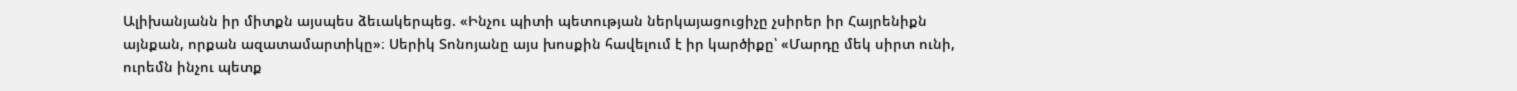Ալիխանյանն իր միտքն այսպես ձեւակերպեց. «Ինչու պիտի պետության ներկայացուցիչը չսիրեր իր Հայրենիքն այնքան, որքան ազատամարտիկը»։ Սերիկ Տոնոյանը այս խոսքին հավելում է իր կարծիքը՝ «Մարդը մեկ սիրտ ունի, ուրեմն ինչու պետք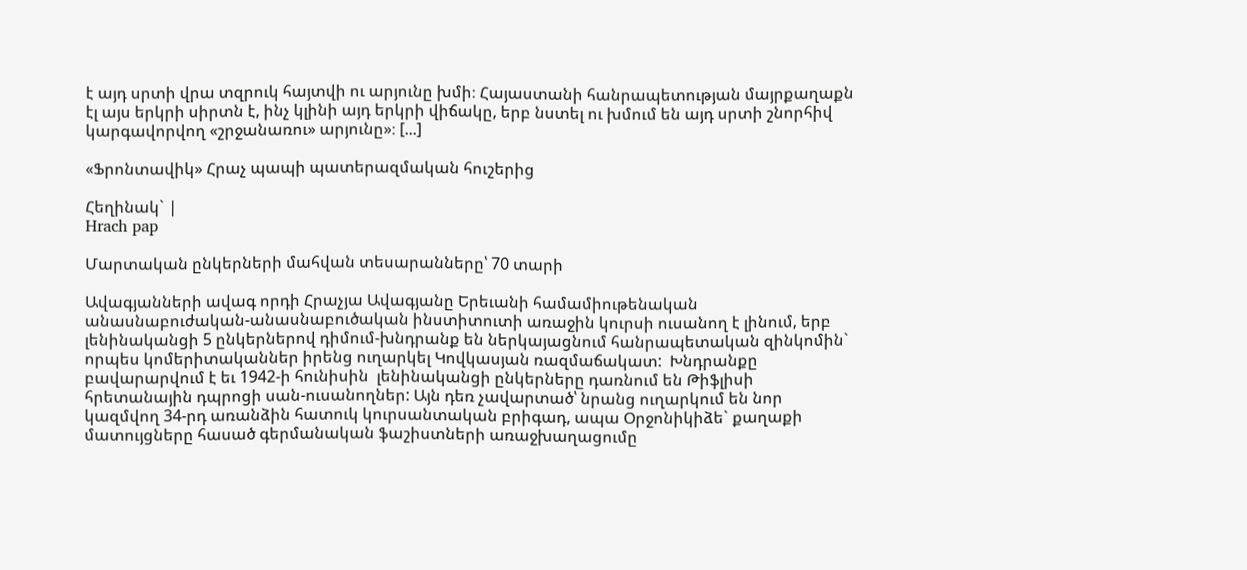է այդ սրտի վրա տզրուկ հայտվի ու արյունը խմի։ Հայաստանի հանրապետության մայրքաղաքն էլ այս երկրի սիրտն է, ինչ կլինի այդ երկրի վիճակը, երբ նստել ու խմում են այդ սրտի շնորհիվ կարգավորվող «շրջանառու» արյունը»։ [...]

«Ֆրոնտավիկ» Հրաչ պապի պատերազմական հուշերից

Հեղինակ` |
Hrach pap

Մարտական ընկերների մահվան տեսարանները՝ 70 տարի

Ավագյանների ավագ որդի Հրաչյա Ավագյանը Երեւանի համամիութենական անասնաբուժական-անասնաբուծական ինստիտուտի առաջին կուրսի ուսանող է լինում, երբ լենինականցի 5 ընկերներով դիմում-խնդրանք են ներկայացնում հանրապետական զինկոմին` որպես կոմերիտականներ իրենց ուղարկել Կովկասյան ռազմաճակատ:  Խնդրանքը բավարարվում է եւ 1942-ի հունիսին  լենինականցի ընկերները դառնում են Թիֆլիսի հրետանային դպրոցի սան-ուսանողներ: Այն դեռ չավարտած՝ նրանց ուղարկում են նոր կազմվող 34-րդ առանձին հատուկ կուրսանտական բրիգադ, ապա Օրջոնիկիձե` քաղաքի մատույցները հասած գերմանական ֆաշիստների առաջխաղացումը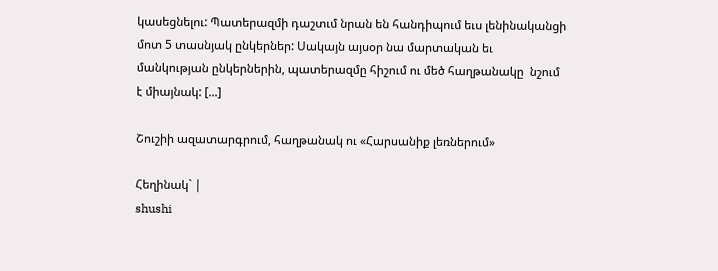կասեցնելու: Պատերազմի դաշտւմ նրան են հանդիպում եւս լենինականցի մոտ 5 տասնյակ ընկերներ: Սակայն այսօր նա մարտական եւ մանկության ընկերներին, պատերազմը հիշում ու մեծ հաղթանակը  նշում է միայնակ: [...]

Շուշիի ազատարգրում, հաղթանակ ու «Հարսանիք լեռներում»

Հեղինակ` |
shushi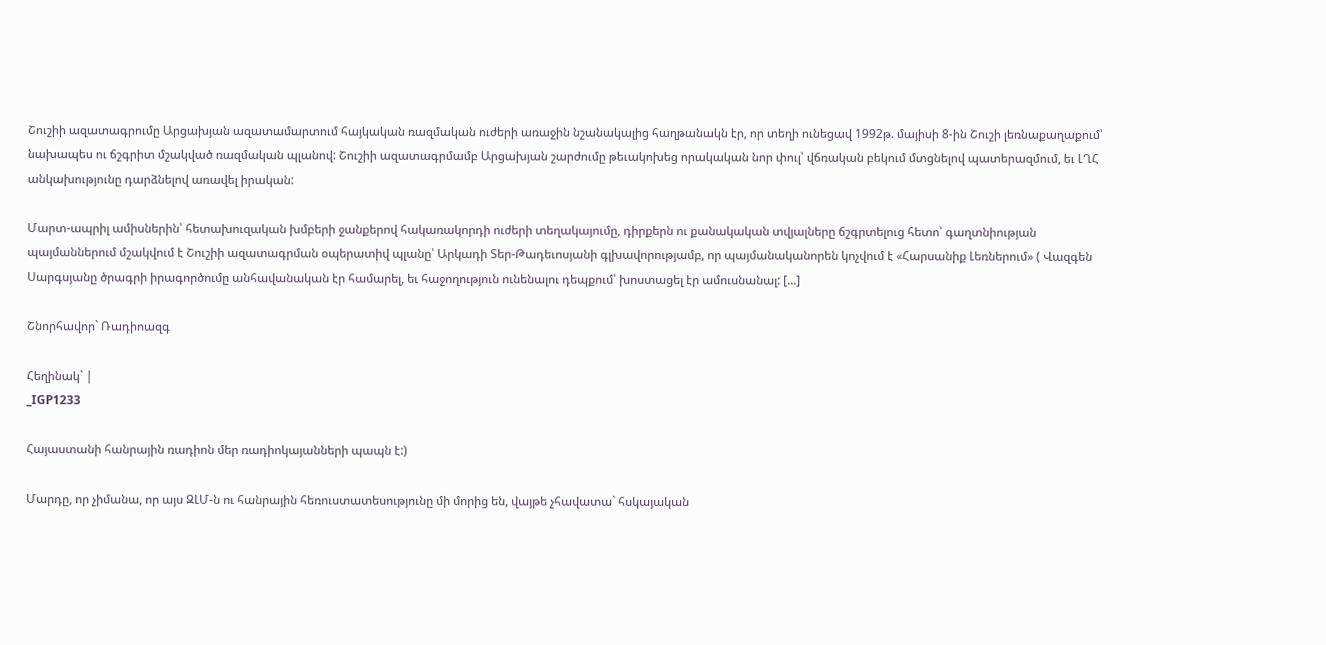Շուշիի ազատագրումը Արցախյան ազատամարտում հայկական ռազմական ուժերի առաջին նշանակալից հաղթանակն էր, որ տեղի ունեցավ 1992թ. մայիսի 8-ին Շուշի լեռնաքաղաքում՝ նախապես ու ճշգրիտ մշակված ռազմական պլանով: Շուշիի ազատագրմամբ Արցախյան շարժումը թեւակոխեց որակական նոր փուլ՝ վճռական բեկում մտցնելով պատերազմում, եւ ԼՂՀ անկախությունը դարձնելով առավել իրական:

Մարտ-ապրիլ ամիսներին՝ հետախուզական խմբերի ջանքերով հակառակորդի ուժերի տեղակայումը, դիրքերն ու քանակական տվյալները ճշգրտելուց հետո՝ գաղտնիության պայմաններում մշակվում է Շուշիի ազատագրման օպերատիվ պլանը՝ Արկադի Տեր-Թադեւոսյանի գլխավորությամբ, որ պայմանականորեն կոչվում է «Հարսանիք Լեռներում» ( Վազգեն Սարգսյանը ծրագրի իրագործումը անհավանական էր համարել, եւ հաջողություն ունենալու դեպքում՝ խոստացել էր ամուսնանալ: [...]

Շնորհավոր` Ռադիոազգ

Հեղինակ` |
_IGP1233

Հայաստանի հանրային ռադիոն մեր ռադիոկայանների պապն է:)

Մարդը, որ չիմանա, որ այս ԶԼՄ-ն ու հանրային հեռուստատեսությունը մի մորից են, վայթե չհավատա` հսկայական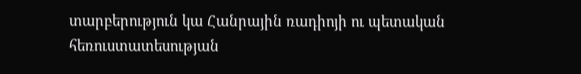տարբերություն կա Հանրային ռադիոյի ու պետական հեռուստատեսության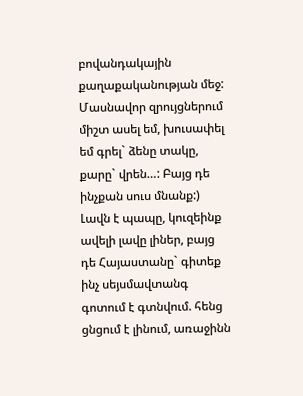բովանդակային քաղաքականության մեջ: Մասնավոր զրույցներում միշտ ասել եմ, խուսափել եմ գրել` ձենը տակը, քարը` վրեն…: Բայց դե ինչքան սուս մնանք:) Լավն է պապը, կուզեինք ավելի լավը լիներ, բայց դե Հայաստանը` գիտեք ինչ սեյսմավտանգ գոտում է գտնվում. հենց ցնցում է լինում, առաջինն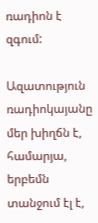ռադիոն է զգում:

Ազատություն ռադիոկայանը մեր խիղճն է, համարյա, երբեմն տանջում էլ է,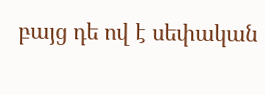բայց դե ով է սեփական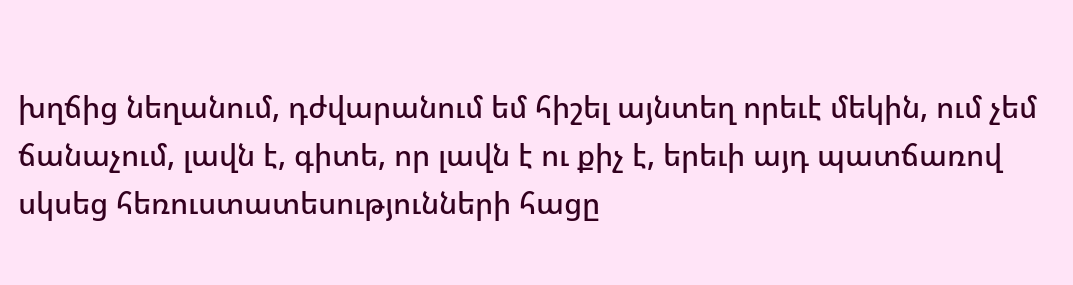խղճից նեղանում, դժվարանում եմ հիշել այնտեղ որեւէ մեկին, ում չեմ ճանաչում, լավն է, գիտե, որ լավն է ու քիչ է, երեւի այդ պատճառով սկսեց հեռուստատեսությունների հացը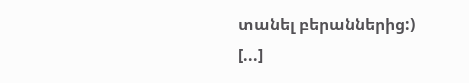տանել բերաններից:) [...]